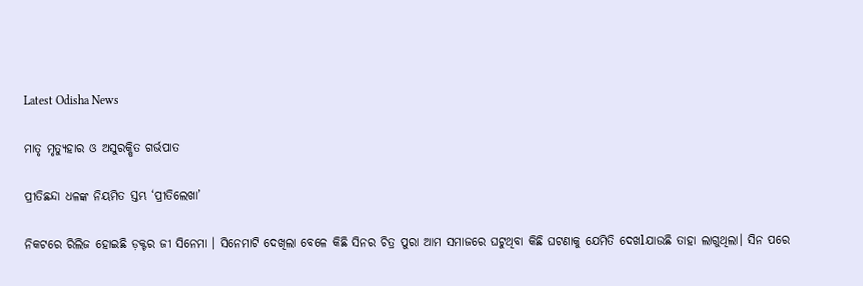Latest Odisha News

ମାତୃ ମୃତ୍ୟୁହାର ଓ ଅସୁରକ୍ଷିତ ଗର୍ଭପାତ

ପ୍ରୀତିଛନ୍ଦା ଧଳଙ୍କ ନିୟମିତ ସ୍ତମ୍ଭ ‘ପ୍ରୀତିଲେଖା’

ନିକଟରେ ରିଲିଜ ହୋଇଛି ଡ଼କ୍ଟର ଜୀ ସିନେମା । ସିନେମାଟି ଦେଖିଲା ବେଳେ କିଛି ସିନର ଚିତ୍ର ପୁରା ଆମ ସମାଜରେ ଘଟୁଥିବା କିଛି ଘଟଣାକୁ ଯେମିତି ଦେଖlଯାଉଛି ତାହା ଲାଗୁଥିଲା। ସିନ ପରେ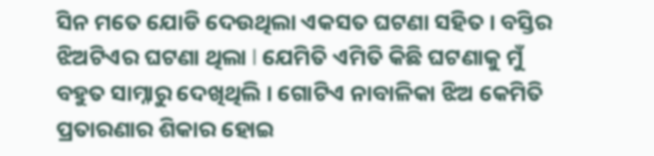ସିନ ମତେ ଯୋଡି ଦେଉଥିଲା ଏକସତ ଘଟଣା ସହିତ । ବସ୍ତିର ଝିଅଟିଏର ଘଟଣା ଥିଲା l ଯେମିତି ଏମିତି କିଛି ଘଟଣାକୁ ମୁଁ ବହୁତ ସାମ୍ନାରୁ ଦେଖିଥିଲି । ଗୋଟିଏ ନାବାଳିକା ଝିଅ କେମିତି ପ୍ରତାରଣାର ଶିକାର ହୋଇ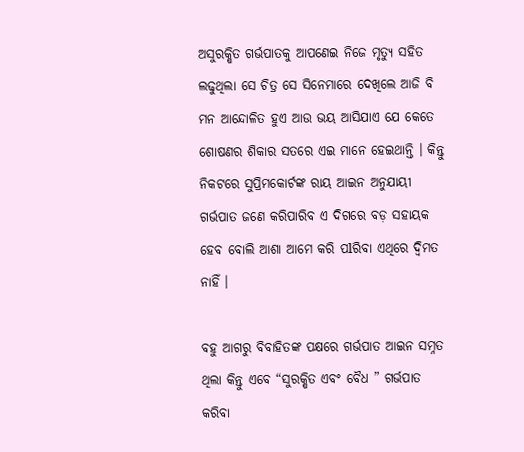ଅସୁରକ୍ଷିତ ଗର୍ଭପାତକୁ ଆପଣେଇ ନିଜେ ମୃତ୍ୟୁ ସହିତ ଲଢୁଥିଲା ସେ ଚିତ୍ର ସେ ସିନେମାରେ ଦେଖିଲେ ଆଜି ବି ମନ ଆନ୍ଦୋଳିତ ହୁଏ ଆଉ ଭୟ ଆସିଯାଏ ଯେ କେତେ ଶୋଷଣର ଶିକାର ସତରେ ଏଇ ମାନେ ହେଇଥାନ୍ତି । କିନ୍ତୁ ନିକଟରେ ସୁପ୍ରିମକୋର୍ଟଙ୍କ ରାୟ ଆଇନ ଅନୁଯାୟୀ ଗର୍ଭପାତ ଜଣେ କରିପାରିବ ଏ ଦିଗରେ ବଡ଼ ସହାୟକ ହେବ ବୋଲି ଆଶା ଆମେ କରି ପlରିବା ଏଥିରେ ଦ୍ୱିମତ ନାହିଁ ।

ବହୁ ଆଗରୁ ବିବାହିତଙ୍କ ପକ୍ଷରେ ଗର୍ଭପାତ ଆଇନ ସମ୍ନତ ଥିଲା କିନ୍ତୁ ଏବେ “ସୁରକ୍ଷିତ ଏବଂ ବୈଧ ” ଗର୍ଭପାତ କରିବା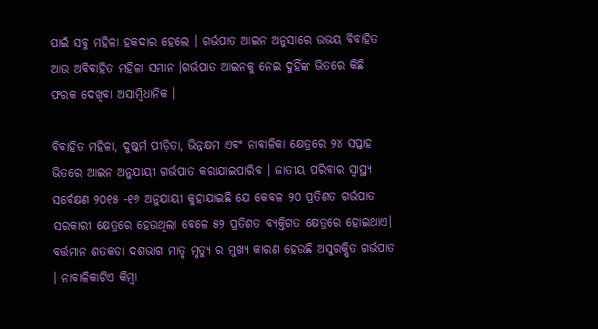ପାଇଁ ସବୁ ମହିଳା ହକଦାର ହେଲେ । ଗର୍ଭପାତ ଆଇନ ଅନୁସାରେ ଉଭୟ ବିବାହିତ ଆଉ ଅବିବାହିତ ମହିଳା ସମାନ ।ଗର୍ଭପାତ ଆଇନକୁ ନେଇ ଦୁହିଁଙ୍କ ଭିତରେ କିଛି ଫରକ ଦେଖିବା ଅସାମ୍ବିଧାନିକ ।

ବିବାହିତ ମହିଳା, ଦୁଷ୍କର୍ମ ପୀଡ଼ିତା, ଭିନ୍ନକ୍ଷମ ଏବଂ ନାବାଳିକା କ୍ଷେତ୍ରରେ ୨୪ ସପ୍ତାହ ଭିତରେ ଆଇନ ଅନୁଯାୟୀ ଗର୍ଭପାତ କରାଯାଇପାରିବ । ଜାତୀୟ ପରିବାର ସ୍ୱାସ୍ଥ୍ୟ ସର୍ବେକ୍ଷଣ ୨୦୧୫ -୧୬ ଅନୁଯାୟୀ କୁହାଯାଇଛି ଯେ କେବଳ ୨୦ ପ୍ରତିଶତ ଗର୍ଭପାତ ସରକାରୀ କ୍ଷେତ୍ରରେ ହେଉଥିଲା ବେଳେ ୫୨ ପ୍ରତିଶତ ବ୍ୟକ୍ତିଗତ କ୍ଷେତ୍ରରେ ହୋଇଥାଏ। ବର୍ତ୍ତମାନ ଶତକଡା ଦଶଭାଗ ମାତୃ ମୃତ୍ୟୁ ର ମୁଖ୍ୟ କାରଣ ହେଉଛି ଅସୁରକ୍ଷିତ ଗର୍ଭପାତ । ନାବାଳିକାଟିଏ କିମ୍ୱା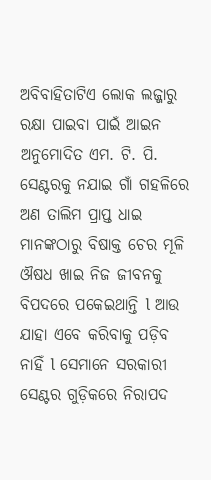ଅବିବାହିତାଟିଏ ଲୋକ ଲଜ୍ଜାରୁ ରକ୍ଷା ପାଇବା ପାଇଁ ଆଇନ ଅନୁମୋଦିତ ଏମ. ଟି. ପି. ସେଣ୍ଟରକୁ ନଯାଇ ଗାଁ ଗହଳିରେ ଅଣ ତାଲିମ ପ୍ରାପ୍ତ ଧାଇ ମାନଙ୍କଠାରୁ ବିଷାକ୍ତ ଚେର ମୂଳି ଔଷଧ ଖାଇ ନିଜ ଜୀବନକୁ ବିପଦରେ ପକେଇଥାନ୍ତି l ଆଉ ଯାହା ଏବେ କରିବାକୁ ପଡ଼ିବ ନାହିଁ l ସେମାନେ ସରକାରୀ ସେଣ୍ଟର ଗୁଡ଼ିକରେ ନିରାପଦ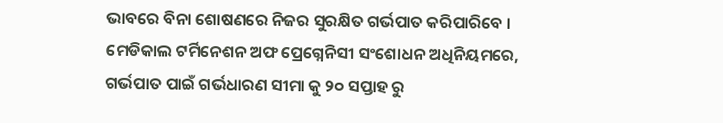ଭାବରେ ବିନା ଶୋଷଣରେ ନିଜର ସୁରକ୍ଷିତ ଗର୍ଭପାତ କରିପାରିବେ । ମେଡିକାଲ ଟର୍ମିନେଶନ ଅଫ ପ୍ରେଗ୍ନେନିସୀ ସଂଶୋଧନ ଅଧିନିୟମରେ, ଗର୍ଭପାତ ପାଇଁ ଗର୍ଭଧାରଣ ସୀମା କୁ ୨୦ ସପ୍ତାହ ରୁ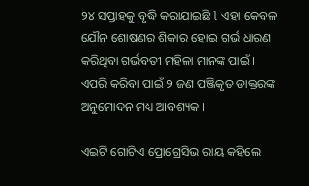୨୪ ସପ୍ତାହକୁ ବୃଦ୍ଧି କରାଯାଇଛି l ଏହା କେବଳ ଯୌନ ଶୋଷଣର ଶିକାର ହୋଇ ଗର୍ଭ ଧାରଣ କରିଥିବା ଗର୍ଭବତୀ ମହିଳା ମାନଙ୍କ ପାଇଁ । ଏପରି କରିବା ପାଇଁ ୨ ଜଣ ପଞ୍ଜିକୃତ ଡାକ୍ତରଙ୍କ ଅନୁମୋଦନ ମଧ୍ୟ ଆବଶ୍ୟକ ।

ଏଇଟି ଗୋଟିଏ ପ୍ରୋଗ୍ରେସିଭ ରାୟ କହିଲେ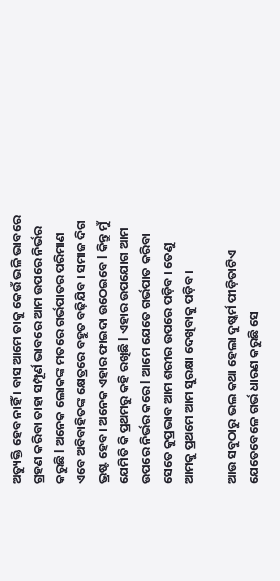ଅତ୍ୟୁକ୍ତି ହେବ ନାହିଁ । ବାସ ଆମେ ତାକୁ କେଉଁ ଭଳି ଭାବରେ ଗ୍ରହଣ କରିବା ତାହା ସମ୍ପୂର୍ଣ ଭାବରେ ଆମ ଉପରେ ନିର୍ଭର କରୁଛି l ଅନେକ ଲୋକଙ୍କ ମତରେ ଗର୍ଭପାତର ପରିମାଣ ଏବେ ଅବିବାହିତଙ୍କ କ୍ଷେତ୍ରରେ ବହୁତ ବଢ଼ିଯିବ । ସମାଜ ଦିଗ ଭ୍ରଷ୍ଟ ହେବ। ଅନେକ ଏହାର ଫାଇଦା ଉଠେଇବେ l କିନ୍ତୁ ମୁଁ ଯେମିତି କି ପ୍ରଥମରୁ କହି ରଖିଛି l ଏହାର ଉପଯୋଗ ଆମ ଉପରେ ନିର୍ଭର କରେ l ଆମେ ଯେତେ ଗର୍ଭପାତ କରିବା ସେତେ କୁପ୍ରଭାବ ଆମ ଶରୀର ଉପରେ ପଡ଼ିବ । ତେଣୁ ଆମକୁ ପ୍ରଥମେ ଆମ ସୁରକ୍ଷା ଦେଖିବାକୁ ପଡ଼ିବ ।

ଆଉ ସବୁଠାରୁ ଭଲ କଥା ହେଲା ଦୁଷ୍କର୍ମ ପୀଡ଼ିତାଟିଏ ଯେତେବେଳେ ଗର୍ଭ ଧାରଣ କରୁଛି ସେ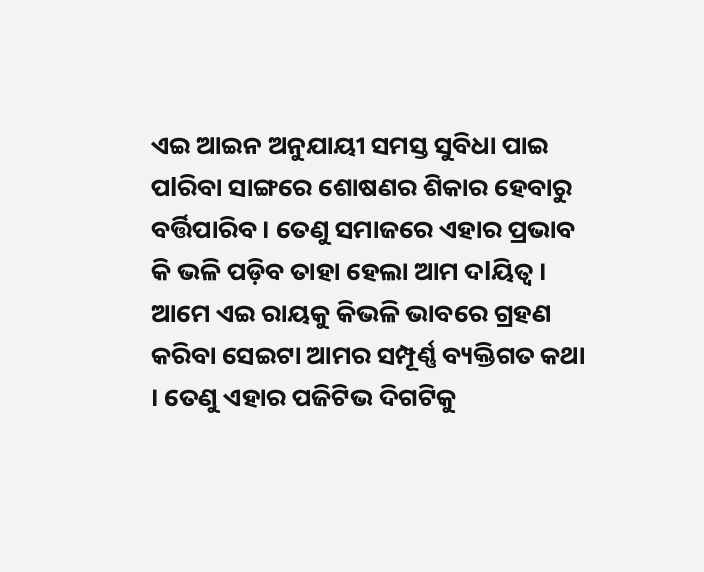ଏଇ ଆଇନ ଅନୁଯାୟୀ ସମସ୍ତ ସୁବିଧା ପାଇ ପlରିବା ସାଙ୍ଗରେ ଶୋଷଣର ଶିକାର ହେବାରୁ ବର୍ତ୍ତିପାରିବ । ତେଣୁ ସମାଜରେ ଏହାର ପ୍ରଭାବ କି ଭଳି ପଡ଼ିବ ତାହା ହେଲା ଆମ ଦlୟିତ୍ୱ । ଆମେ ଏଇ ରାୟକୁ କିଭଳି ଭାବରେ ଗ୍ରହଣ କରିବା ସେଇଟା ଆମର ସମ୍ପୂର୍ଣ୍ଣ ବ୍ୟକ୍ତିଗତ କଥା । ତେଣୁ ଏହାର ପଜିଟିଭ ଦିଗଟିକୁ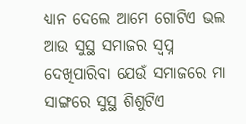ଧ୍ୟାନ ଦେଲେ ଆମେ ଗୋଟିଏ ଭଲ ଆଉ ସୁସ୍ଥ ସମାଜର ସ୍ବପ୍ନ ଦେଖିପାରିବା ଯେଉଁ ସମାଜରେ ମା ସାଙ୍ଗରେ ସୁସ୍ଥ ଶିଶୁଟିଏ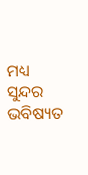ମଧ୍ୟ ସୁନ୍ଦର ଭବିଷ୍ୟତ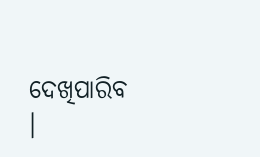ଦେଖିପାରିବ ।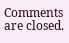Comments are closed.